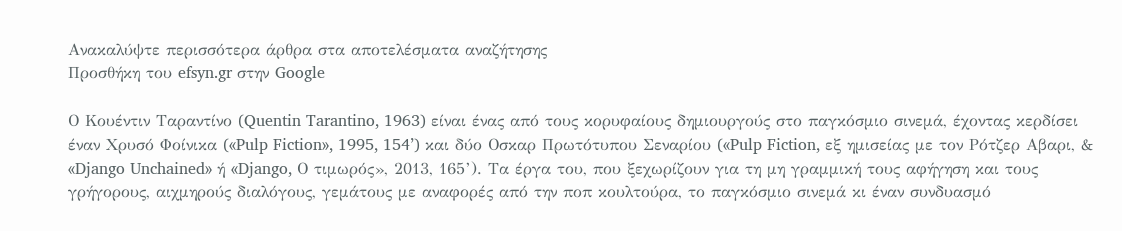Ανακαλύψτε περισσότερα άρθρα στα αποτελέσματα αναζήτησης
Προσθήκη του efsyn.gr στην Google

Ο Κουέντιν Ταραντίνο (Quentin Tarantino, 1963) είναι ένας από τους κορυφαίους δημιουργούς στο παγκόσμιο σινεμά, έχοντας κερδίσει έναν Χρυσό Φοίνικα («Pulp Fiction», 1995, 154’) και δύο Οσκαρ Πρωτότυπου Σεναρίου («Pulp Fiction, εξ ημισείας με τον Ρότζερ Αβαρι, & «Django Unchained» ή «Django, Ο τιμωρός», 2013, 165’). Τα έργα του, που ξεχωρίζουν για τη μη γραμμική τους αφήγηση και τους γρήγορους, αιχμηρούς διαλόγους, γεμάτους με αναφορές από την ποπ κουλτούρα, το παγκόσμιο σινεμά κι έναν συνδυασμό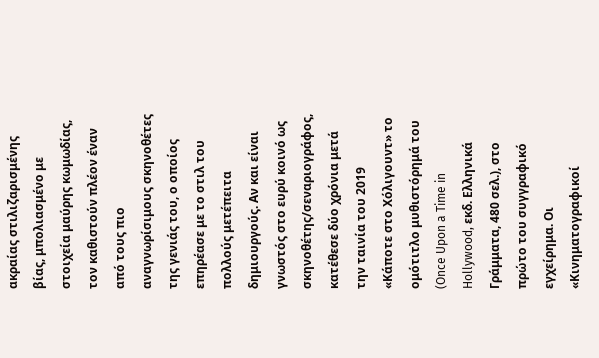ακραίας στιλιζαρισμένης βίας, μπολιασμένο με στοιχεία μαύρης κωμωδίας, τον καθιστούν πλέον έναν από τους πιο αναγνωρίσιμους σκηνοθέτες της γενιάς του, ο οποίος επηρέασε με το στιλ του πολλούς μετέπειτα δημιουργούς. Αν και είναι γνωστός στο ευρύ κοινό ως σκηνοθέτης/σεναριογράφος, κατέθεσε δύο χρόνια μετά την ταινία του 2019 «Κάποτε στο Χόλιγουντ» το ομότιτλο μυθιστόρημά του (Once Upon a Time in Hollywood, εκδ. Ελληνικά Γράμματα, 480 σελ.), στο πρώτο του συγγραφικό εγχείρημα. Οι «Κινηματογραφικοί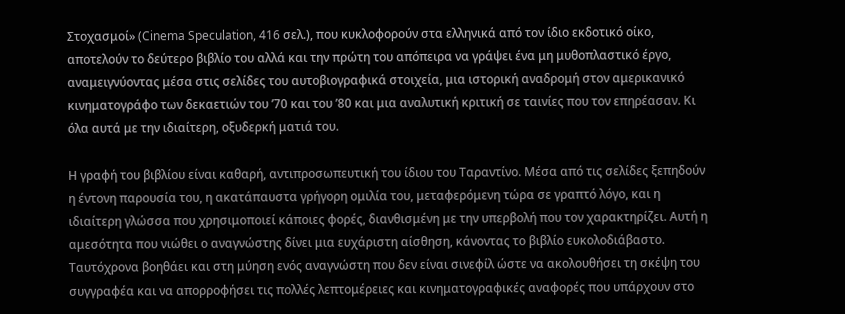Στοχασμοί» (Cinema Speculation, 416 σελ.), που κυκλοφορούν στα ελληνικά από τον ίδιο εκδοτικό οίκο, αποτελούν το δεύτερο βιβλίο του αλλά και την πρώτη του απόπειρα να γράψει ένα μη μυθοπλαστικό έργο, αναμειγνύοντας μέσα στις σελίδες του αυτοβιογραφικά στοιχεία, μια ιστορική αναδρομή στον αμερικανικό κινηματογράφο των δεκαετιών του ’70 και του ’80 και μια αναλυτική κριτική σε ταινίες που τον επηρέασαν. Κι όλα αυτά με την ιδιαίτερη, οξυδερκή ματιά του.

Η γραφή του βιβλίου είναι καθαρή, αντιπροσωπευτική του ίδιου του Ταραντίνο. Μέσα από τις σελίδες ξεπηδούν η έντονη παρουσία του, η ακατάπαυστα γρήγορη ομιλία του, μεταφερόμενη τώρα σε γραπτό λόγο, και η ιδιαίτερη γλώσσα που χρησιμοποιεί κάποιες φορές, διανθισμένη με την υπερβολή που τον χαρακτηρίζει. Αυτή η αμεσότητα που νιώθει ο αναγνώστης δίνει μια ευχάριστη αίσθηση, κάνοντας το βιβλίο ευκολοδιάβαστο. Ταυτόχρονα βοηθάει και στη μύηση ενός αναγνώστη που δεν είναι σινεφίλ ώστε να ακολουθήσει τη σκέψη του συγγραφέα και να απορροφήσει τις πολλές λεπτομέρειες και κινηματογραφικές αναφορές που υπάρχουν στο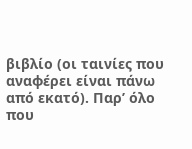βιβλίο (οι ταινίες που αναφέρει είναι πάνω από εκατό). Παρ’ όλο που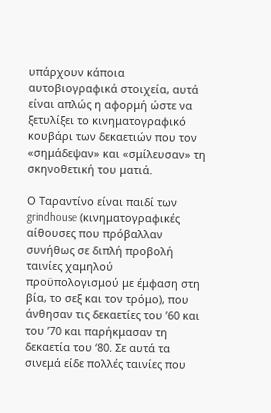υπάρχουν κάποια αυτοβιογραφικά στοιχεία, αυτά είναι απλώς η αφορμή ώστε να ξετυλίξει το κινηματογραφικό κουβάρι των δεκαετιών που τον «σημάδεψαν» και «σμίλευσαν» τη σκηνοθετική του ματιά.

Ο Ταραντίνο είναι παιδί των grindhouse (κινηματογραφικές αίθουσες που πρόβαλλαν συνήθως σε διπλή προβολή ταινίες χαμηλού προϋπολογισμού με έμφαση στη βία, το σεξ και τον τρόμο), που άνθησαν τις δεκαετίες του ’60 και του ’70 και παρήκμασαν τη δεκαετία του ‘80. Σε αυτά τα σινεμά είδε πολλές ταινίες που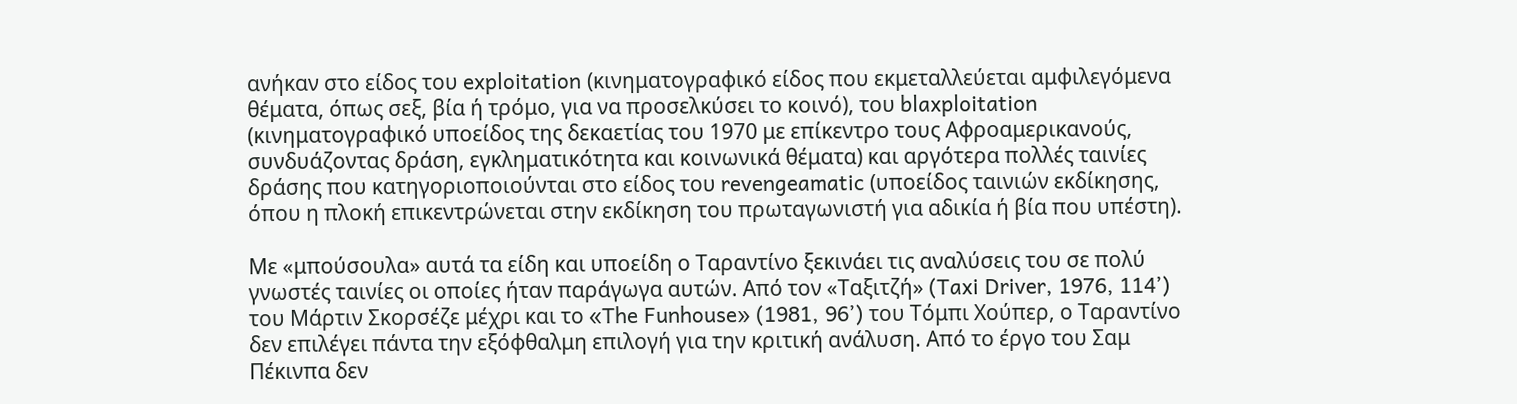ανήκαν στο είδος του exploitation (κινηματογραφικό είδος που εκμεταλλεύεται αμφιλεγόμενα θέματα, όπως σεξ, βία ή τρόμο, για να προσελκύσει το κοινό), του blaxploitation (κινηματογραφικό υποείδος της δεκαετίας του 1970 με επίκεντρο τους Αφροαμερικανούς, συνδυάζοντας δράση, εγκληματικότητα και κοινωνικά θέματα) και αργότερα πολλές ταινίες δράσης που κατηγοριοποιούνται στο είδος του revengeamatic (υποείδος ταινιών εκδίκησης, όπου η πλοκή επικεντρώνεται στην εκδίκηση του πρωταγωνιστή για αδικία ή βία που υπέστη).

Με «μπούσουλα» αυτά τα είδη και υποείδη ο Ταραντίνο ξεκινάει τις αναλύσεις του σε πολύ γνωστές ταινίες οι οποίες ήταν παράγωγα αυτών. Από τον «Ταξιτζή» (Taxi Driver, 1976, 114’) του Μάρτιν Σκορσέζε μέχρι και το «The Funhouse» (1981, 96’) του Τόμπι Χούπερ, ο Ταραντίνο δεν επιλέγει πάντα την εξόφθαλμη επιλογή για την κριτική ανάλυση. Από το έργο του Σαμ Πέκινπα δεν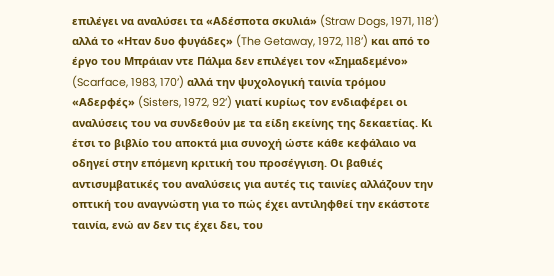επιλέγει να αναλύσει τα «Αδέσποτα σκυλιά» (Straw Dogs, 1971, 118’) αλλά το «Ηταν δυο φυγάδες» (The Getaway, 1972, 118’) και από το έργο του Μπράιαν ντε Πάλμα δεν επιλέγει τον «Σημαδεμένο» (Scarface, 1983, 170’) αλλά την ψυχολογική ταινία τρόμου «Αδερφές» (Sisters, 1972, 92’) γιατί κυρίως τον ενδιαφέρει οι αναλύσεις του να συνδεθούν με τα είδη εκείνης της δεκαετίας. Κι έτσι το βιβλίο του αποκτά μια συνοχή ώστε κάθε κεφάλαιο να οδηγεί στην επόμενη κριτική του προσέγγιση. Οι βαθιές αντισυμβατικές του αναλύσεις για αυτές τις ταινίες αλλάζουν την οπτική του αναγνώστη για το πώς έχει αντιληφθεί την εκάστοτε ταινία, ενώ αν δεν τις έχει δει, του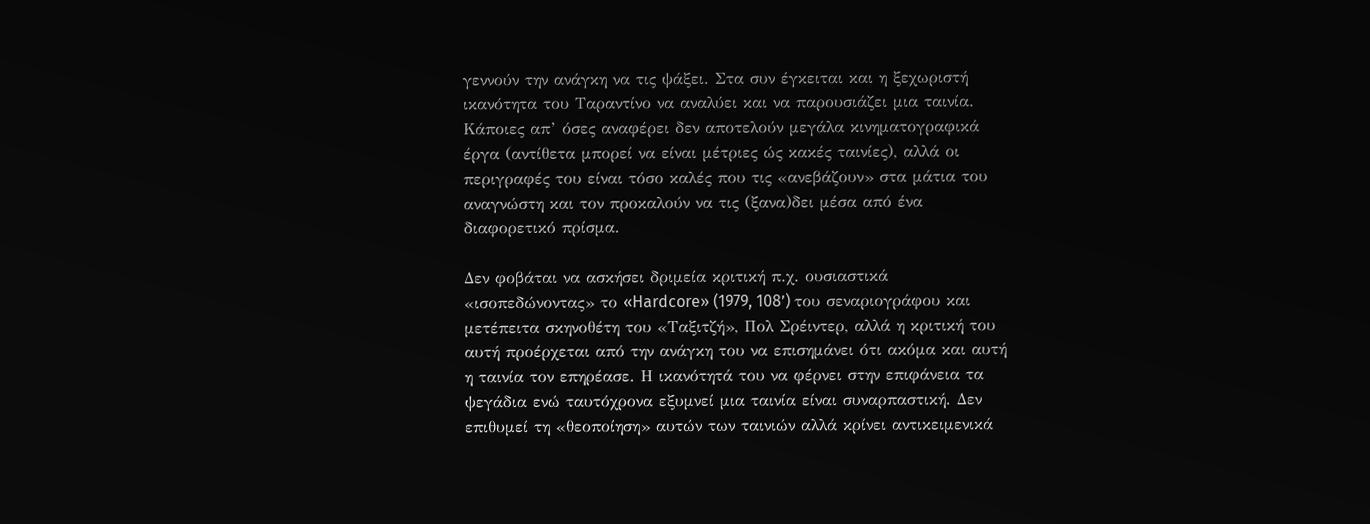γεννούν την ανάγκη να τις ψάξει. Στα συν έγκειται και η ξεχωριστή ικανότητα του Ταραντίνο να αναλύει και να παρουσιάζει μια ταινία. Κάποιες απ’ όσες αναφέρει δεν αποτελούν μεγάλα κινηματογραφικά έργα (αντίθετα μπορεί να είναι μέτριες ώς κακές ταινίες), αλλά οι περιγραφές του είναι τόσο καλές που τις «ανεβάζουν» στα μάτια του αναγνώστη και τον προκαλούν να τις (ξανα)δει μέσα από ένα διαφορετικό πρίσμα.

Δεν φοβάται να ασκήσει δριμεία κριτική π.χ. ουσιαστικά «ισοπεδώνοντας» το «Hardcore» (1979, 108’) του σεναριογράφου και μετέπειτα σκηνοθέτη του «Ταξιτζή», Πολ Σρέιντερ, αλλά η κριτική του αυτή προέρχεται από την ανάγκη του να επισημάνει ότι ακόμα και αυτή η ταινία τον επηρέασε. Η ικανότητά του να φέρνει στην επιφάνεια τα ψεγάδια ενώ ταυτόχρονα εξυμνεί μια ταινία είναι συναρπαστική. Δεν επιθυμεί τη «θεοποίηση» αυτών των ταινιών αλλά κρίνει αντικειμενικά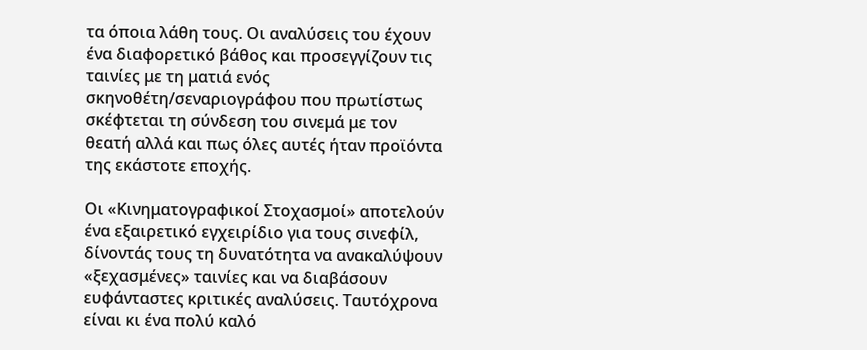τα όποια λάθη τους. Οι αναλύσεις του έχουν ένα διαφορετικό βάθος και προσεγγίζουν τις ταινίες με τη ματιά ενός σκηνοθέτη/σεναριογράφου που πρωτίστως σκέφτεται τη σύνδεση του σινεμά με τον θεατή αλλά και πως όλες αυτές ήταν προϊόντα της εκάστοτε εποχής.

Οι «Κινηματογραφικοί Στοχασμοί» αποτελούν ένα εξαιρετικό εγχειρίδιο για τους σινεφίλ, δίνοντάς τους τη δυνατότητα να ανακαλύψουν «ξεχασμένες» ταινίες και να διαβάσουν ευφάνταστες κριτικές αναλύσεις. Ταυτόχρονα είναι κι ένα πολύ καλό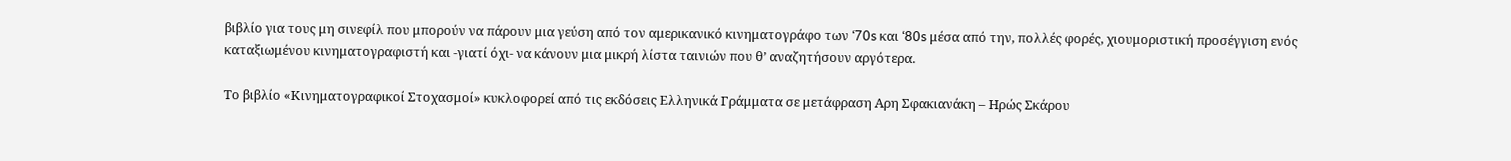βιβλίο για τους μη σινεφίλ που μπορούν να πάρουν μια γεύση από τον αμερικανικό κινηματογράφο των ‘70s και ‘80s μέσα από την, πολλές φορές, χιουμοριστική προσέγγιση ενός καταξιωμένου κινηματογραφιστή και -γιατί όχι- να κάνουν μια μικρή λίστα ταινιών που θ’ αναζητήσουν αργότερα.

Το βιβλίο «Κινηματογραφικοί Στοχασμοί» κυκλοφορεί από τις εκδόσεις Ελληνικά Γράμματα σε μετάφραση Αρη Σφακιανάκη – Ηρώς Σκάρου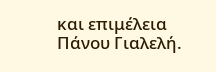και επιμέλεια Πάνου Γιαλελή.